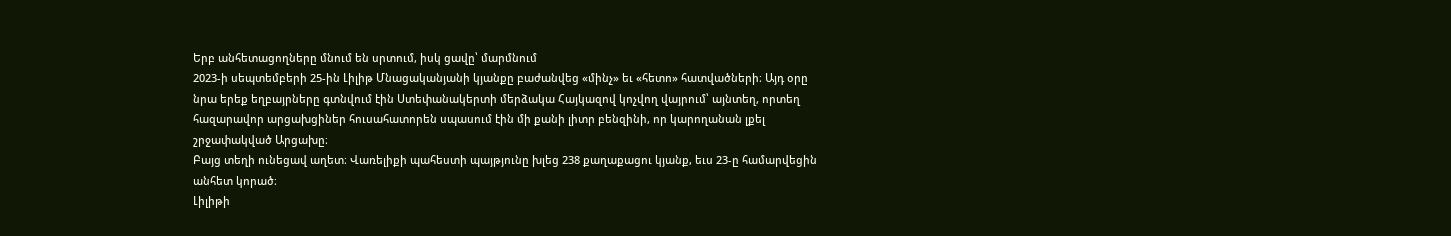Երբ անհետացողները մնում են սրտում, իսկ ցավը՝ մարմնում
2023-ի սեպտեմբերի 25-ին Լիլիթ Մնացականյանի կյանքը բաժանվեց «մինչ» եւ «հետո» հատվածների։ Այդ օրը նրա երեք եղբայրները գտնվում էին Ստեփանակերտի մերձակա Հայկազով կոչվող վայրում՝ այնտեղ, որտեղ հազարավոր արցախցիներ հուսահատորեն սպասում էին մի քանի լիտր բենզինի, որ կարողանան լքել շրջափակված Արցախը։
Բայց տեղի ունեցավ աղետ։ Վառելիքի պահեստի պայթյունը խլեց 238 քաղաքացու կյանք, եւս 23-ը համարվեցին անհետ կորած։
Լիլիթի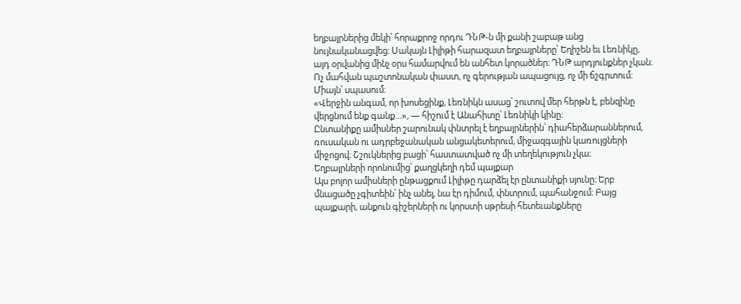եղբայրներից մեկի՝ հորաքրոջ որդու ԴՆԹ-ն մի քանի շաբաթ անց նույնականացվեց։ Սակայն Լիլիթի հարազատ եղբայրները՝ Եղիշեն եւ Լեռնիկը, այդ օրվանից մինչ օրս համարվում են անհետ կորածներ։ ԴՆԹ արդյունքներ չկան։ Ոչ մահվան պաշտոնական փաստ, ոչ գերության ապացույց, ոչ մի ճշգրտում։ Միայն՝ սպասում։
«Վերջին անգամ, որ խոսեցինք, Լեռնիկն ասաց՝ շուտով մեր հերթն է, բենզինը վերցնում ենք գանք…», — հիշում է Անահիտը՝ Լեռնիկի կինը։
Ընտանիքը ամիսներ շարունակ փնտրել է եղբայրներին՝ դիահերձարաններում, ռուսական ու ադրբեջանական անցակետերում, միջազգային կառույցների միջոցով։ Շշուկներից բացի՝ հաստատված ոչ մի տեղեկություն չկա։
Եղբայրների որոնումից՝ քաղցկեղի դեմ պայքար
Այս բոլոր ամիսների ընթացքում Լիլիթը դարձել էր ընտանիքի սյունը։ Երբ մնացածը չգիտեին՝ ինչ անել, նա էր դիմում, փնտրում, պահանջում։ Բայց պայքարի, անքուն գիշերների ու կորստի սթրեսի հետեւանքները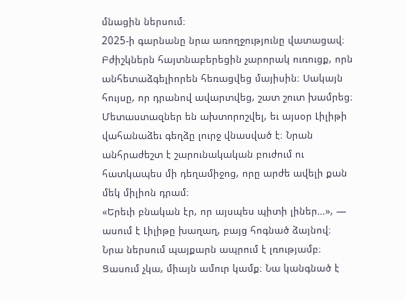մնացին ներսում։
2025-ի գարնանը նրա առողջությունը վատացավ։ Բժիշկներն հայտնաբերեցին չարորակ ուռուցք, որն անհետաձգելիորեն հեռացվեց մայիսին։ Սակայն հույսը, որ դրանով ավարտվեց, շատ շուտ խամրեց։ Մետաստազներ են ախտորոշվել, եւ այսօր Լիլիթի վահանաձեւ գեղձը լուրջ վնասված է։ Նրան անհրաժեշտ է շարունակական բուժում ու հատկապես մի դեղամիջոց, որը արժե ավելի քան մեկ միլիոն դրամ։
«Երեւի բնական էր, որ այսպես պիտի լիներ…», — ասում է Լիլիթը խաղաղ, բայց հոգնած ձայնով։ Նրա ներսում պայքարն ապրում է լռությամբ։ Ցասում չկա, միայն ամուր կամք։ Նա կանգնած է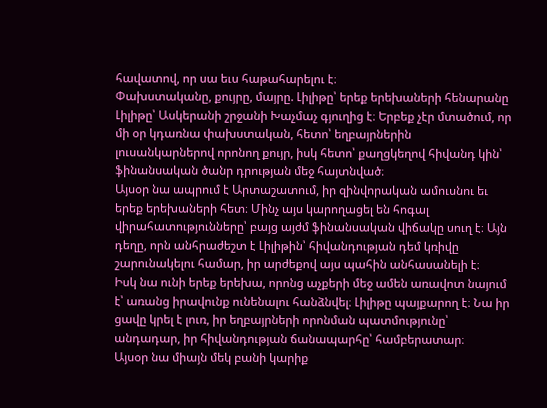հավատով, որ սա եւս հաթահարելու է։
Փախստականը, քույրը, մայրը. Լիլիթը՝ երեք երեխաների հենարանը
Լիլիթը՝ Ասկերանի շրջանի Խաչմաչ գյուղից է։ Երբեք չէր մտածում, որ մի օր կդառնա փախստական, հետո՝ եղբայրներին լուսանկարներով որոնող քույր, իսկ հետո՝ քաղցկեղով հիվանդ կին՝ ֆինանսական ծանր դրության մեջ հայտնված։
Այսօր նա ապրում է Արտաշատում, իր զինվորական ամուսնու եւ երեք երեխաների հետ։ Մինչ այս կարողացել են հոգալ վիրահատությունները՝ բայց այժմ ֆինանսական վիճակը սուղ է։ Այն դեղը, որն անհրաժեշտ է Լիլիթին՝ հիվանդության դեմ կռիվը շարունակելու համար, իր արժեքով այս պահին անհասանելի է։
Իսկ նա ունի երեք երեխա, որոնց աչքերի մեջ ամեն առավոտ նայում է՝ առանց իրավունք ունենալու հանձնվել։ Լիլիթը պայքարող է։ Նա իր ցավը կրել է լուռ, իր եղբայրների որոնման պատմությունը՝ անդադար, իր հիվանդության ճանապարհը՝ համբերատար։
Այսօր նա միայն մեկ բանի կարիք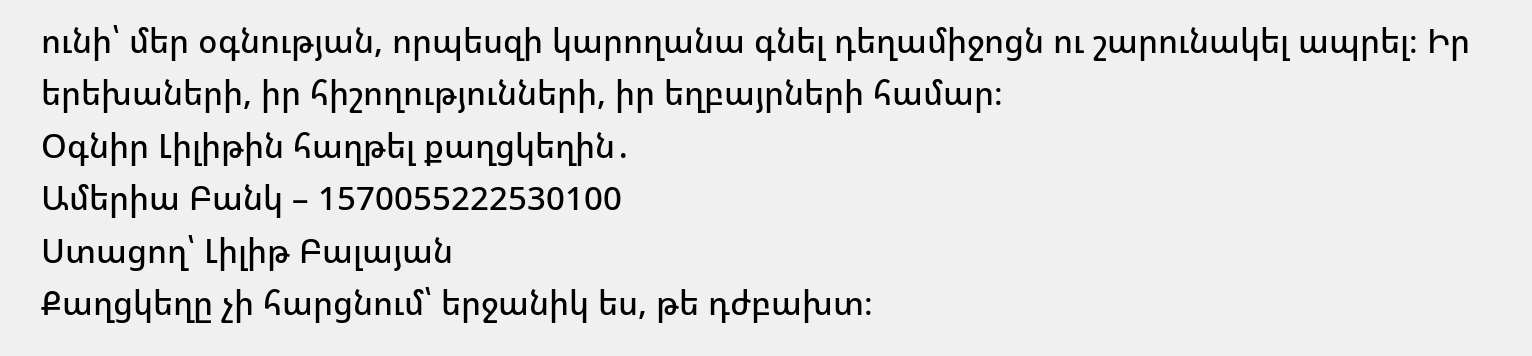ունի՝ մեր օգնության, որպեսզի կարողանա գնել դեղամիջոցն ու շարունակել ապրել։ Իր երեխաների, իր հիշողությունների, իր եղբայրների համար։
Օգնիր Լիլիթին հաղթել քաղցկեղին․
Ամերիա Բանկ – 1570055222530100
Ստացող՝ Լիլիթ Բալայան
Քաղցկեղը չի հարցնում՝ երջանիկ ես, թե դժբախտ։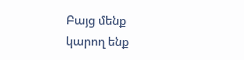Բայց մենք կարող ենք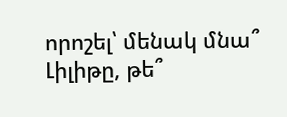որոշել՝ մենակ մնա՞ Լիլիթը, թե՞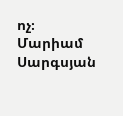ոչ։
Մարիամ Սարգսյան